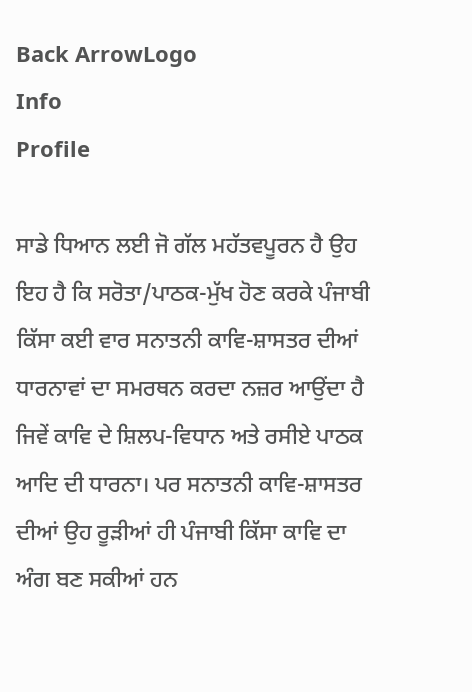Back ArrowLogo
Info
Profile

ਸਾਡੇ ਧਿਆਨ ਲਈ ਜੋ ਗੱਲ ਮਹੱਤਵਪੂਰਨ ਹੈ ਉਹ ਇਹ ਹੈ ਕਿ ਸਰੋਤਾ/ਪਾਠਕ-ਮੁੱਖ ਹੋਣ ਕਰਕੇ ਪੰਜਾਬੀ ਕਿੱਸਾ ਕਈ ਵਾਰ ਸਨਾਤਨੀ ਕਾਵਿ-ਸ਼ਾਸਤਰ ਦੀਆਂ ਧਾਰਨਾਵਾਂ ਦਾ ਸਮਰਥਨ ਕਰਦਾ ਨਜ਼ਰ ਆਉਂਦਾ ਹੈ ਜਿਵੇਂ ਕਾਵਿ ਦੇ ਸ਼ਿਲਪ-ਵਿਧਾਨ ਅਤੇ ਰਸੀਏ ਪਾਠਕ ਆਦਿ ਦੀ ਧਾਰਨਾ। ਪਰ ਸਨਾਤਨੀ ਕਾਵਿ-ਸ਼ਾਸਤਰ ਦੀਆਂ ਉਹ ਰੂੜੀਆਂ ਹੀ ਪੰਜਾਬੀ ਕਿੱਸਾ ਕਾਵਿ ਦਾ ਅੰਗ ਬਣ ਸਕੀਆਂ ਹਨ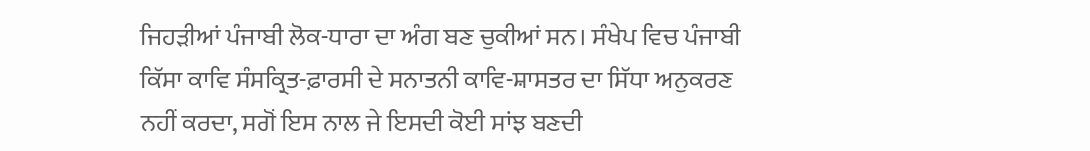ਜਿਹੜੀਆਂ ਪੰਜਾਬੀ ਲੋਕ-ਧਾਰਾ ਦਾ ਅੰਗ ਬਣ ਚੁਕੀਆਂ ਸਨ। ਸੰਖੇਪ ਵਿਚ ਪੰਜਾਬੀ ਕਿੱਸਾ ਕਾਵਿ ਸੰਸਕ੍ਰਿਤ-ਫ਼ਾਰਸੀ ਦੇ ਸਨਾਤਨੀ ਕਾਵਿ-ਸ਼ਾਸਤਰ ਦਾ ਸਿੱਧਾ ਅਨੁਕਰਣ ਨਹੀਂ ਕਰਦਾ, ਸਗੋਂ ਇਸ ਨਾਲ ਜੇ ਇਸਦੀ ਕੋਈ ਸਾਂਝ ਬਣਦੀ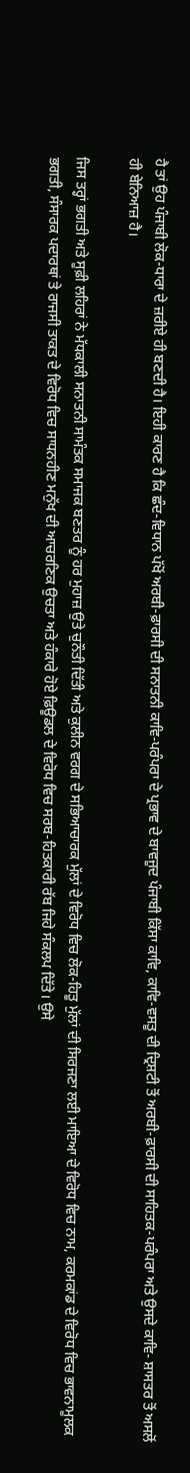ਹੈ ਤਾਂ ਉਹ ਪੰਜਾਬੀ ਲੋਕ-ਧਾਰਾ ਦੇ ਜ਼ਰੀਏ ਹੀ ਬਣਦੀ ਹੈ। ਇਹੀ ਕਾਰਣ ਹੈ ਕਿ ਛੰਦ-ਵਿਧਾਨ ਪੱਖੋਂ ਅਰਬੀ-ਫ਼ਾਰਸੀ ਦੀ ਸਨਾਤਨੀ ਕਾਵਿ-ਪਰੰਪਰਾ ਦੇ ਪ੍ਰਭਾਵ ਦੇ ਬਾਵਜੂਦ ਪੰਜਾਬੀ ਕਿੱਸਾ ਕਾਵਿ, ਕਾਵਿ-ਵਸਤੂ ਦੀ ਦ੍ਰਿਸ਼ਟੀ ਤੋਂ ਅਰਬੀ-ਫ਼ਾਰਸੀ ਦੀ ਸਾਹਿਤਕ-ਪਰੰਪਰਾ ਅਤੇ ਉਸਦੇ ਕਾਵਿ- ਸ਼ਾਸਤਰ ਤੋਂ ਅਸਲੋਂ ਹੀ ਬੇਨਿਆਜ਼ ਹੈ।

ਜਿਸ ਤਰ੍ਹਾਂ ਭਗਤੀ ਅਤੇ ਸੂਫ਼ੀ ਲਹਿਰਾਂ ਨੇ ਮੱਧਕਾਲੀ ਸਨਾਤਨੀ ਸਾਮੰਤਕ ਸਮਾਜਕ ਬਣਤਰ ਨੂੰ ਹਰ ਮੁਹਾਜ਼ ਉਤੇ ਚੁਨੌਤੀ ਦਿੱਤੀ ਅਤੇ ਕੁਲੀਨ ਵਰਗ ਦੇ ਸਭਿਆਚਾਰਕ ਮੁੱਲਾਂ ਦੇ ਵਿਰੋਧ ਵਿਚ ਲੋਕ-ਹਿਤੂ ਮੁੱਲਾਂ ਦੀ ਸਿਰਜਣਾ ਲਈ ਮਾਇਆ ਦੇ ਵਿਰੋਧ ਵਿਚ ਨਾਮ, ਕਰਮਕਾਂਡ ਦੇ ਵਿਰੋਧ ਵਿਚ ਭਾਵਨਾਮੂਲਕ ਭਗਤੀ, ਸੰਸਾਰਕ ਪਦਾਰਥਾਂ ਤੇ ਰਾਜਸੀ ਤਾਕਤ ਦੇ ਵਿਰੋਧ ਵਿਚ ਸਾਧਨਹੀਣ ਮਨੁੱਖ ਦੀ ਆਚਰਣਿਕ ਉਚਤਾ ਅਤੇ ਹੰਕਾਰੇ ਹੋਏ ਫ਼ਿਊਡਲ ਦੇ ਵਿਰੋਧ ਵਿਚ ਸਰਬ-ਹਿਤਕਾਰੀ ਰੱਬ ਜਿਹੇ ਸੰਕਲਪ ਦਿੱਤੇ। ਉਸੇ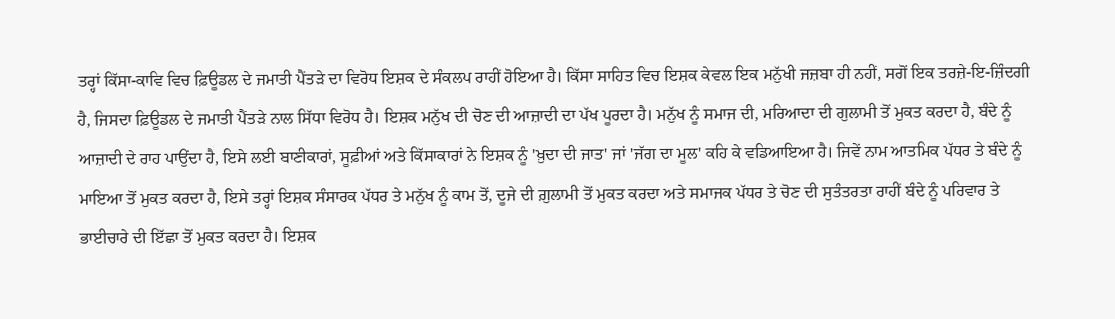ਤਰ੍ਹਾਂ ਕਿੱਸਾ-ਕਾਵਿ ਵਿਚ ਫ਼ਿਊਡਲ ਦੇ ਜਮਾਤੀ ਪੈਂਤੜੇ ਦਾ ਵਿਰੋਧ ਇਸ਼ਕ ਦੇ ਸੰਕਲਪ ਰਾਹੀਂ ਹੋਇਆ ਹੈ। ਕਿੱਸਾ ਸਾਹਿਤ ਵਿਚ ਇਸ਼ਕ ਕੇਵਲ ਇਕ ਮਨੁੱਖੀ ਜਜ਼ਬਾ ਹੀ ਨਹੀਂ, ਸਗੋਂ ਇਕ ਤਰਜ਼ੇ-ਇ-ਜ਼ਿੰਦਗੀ ਹੈ, ਜਿਸਦਾ ਫ਼ਿਊਡਲ ਦੇ ਜਮਾਤੀ ਪੈਂਤੜੇ ਨਾਲ ਸਿੱਧਾ ਵਿਰੋਧ ਹੈ। ਇਸ਼ਕ ਮਨੁੱਖ ਦੀ ਚੋਣ ਦੀ ਆਜ਼ਾਦੀ ਦਾ ਪੱਖ ਪੂਰਦਾ ਹੈ। ਮਨੁੱਖ ਨੂੰ ਸਮਾਜ ਦੀ, ਮਰਿਆਦਾ ਦੀ ਗੁਲਾਮੀ ਤੋਂ ਮੁਕਤ ਕਰਦਾ ਹੈ, ਬੰਦੇ ਨੂੰ ਆਜ਼ਾਦੀ ਦੇ ਰਾਹ ਪਾਉਂਦਾ ਹੈ, ਇਸੇ ਲਈ ਬਾਣੀਕਾਰਾਂ, ਸੂਫ਼ੀਆਂ ਅਤੇ ਕਿੱਸਾਕਾਰਾਂ ਨੇ ਇਸ਼ਕ ਨੂੰ 'ਖ਼ੁਦਾ ਦੀ ਜਾਤ' ਜਾਂ 'ਜੱਗ ਦਾ ਮੂਲ' ਕਹਿ ਕੇ ਵਡਿਆਇਆ ਹੈ। ਜਿਵੇਂ ਨਾਮ ਆਤਮਿਕ ਪੱਧਰ ਤੇ ਬੰਦੇ ਨੂੰ ਮਾਇਆ ਤੋਂ ਮੁਕਤ ਕਰਦਾ ਹੈ, ਇਸੇ ਤਰ੍ਹਾਂ ਇਸ਼ਕ ਸੰਸਾਰਕ ਪੱਧਰ ਤੇ ਮਨੁੱਖ ਨੂੰ ਕਾਮ ਤੋਂ, ਦੂਜੇ ਦੀ ਗ਼ੁਲਾਮੀ ਤੋਂ ਮੁਕਤ ਕਰਦਾ ਅਤੇ ਸਮਾਜਕ ਪੱਧਰ ਤੇ ਚੋਣ ਦੀ ਸੁਤੰਤਰਤਾ ਰਾਹੀਂ ਬੰਦੇ ਨੂੰ ਪਰਿਵਾਰ ਤੇ ਭਾਈਚਾਰੇ ਦੀ ਇੱਛਾ ਤੋਂ ਮੁਕਤ ਕਰਦਾ ਹੈ। ਇਸ਼ਕ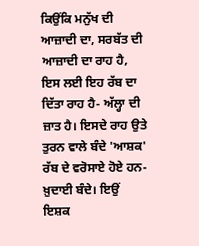ਕਿਉਂਕਿ ਮਨੁੱਖ ਦੀ ਆਜ਼ਾਦੀ ਦਾ, ਸਰਬੱਤ ਦੀ ਆਜ਼ਾਦੀ ਦਾ ਰਾਹ ਹੈ, ਇਸ ਲਈ ਇਹ ਰੱਬ ਦਾ ਦਿੱਤਾ ਰਾਹ ਹੈ- ਅੱਲ੍ਹਾ ਦੀ ਜ਼ਾਤ ਹੈ। ਇਸਦੇ ਰਾਹ ਉਤੇ ਤੁਰਨ ਵਾਲੇ ਬੰਦੇ 'ਆਸ਼ਕ' ਰੱਬ ਦੇ ਵਰੋਸਾਏ ਹੋਏ ਹਨ- ਖ਼ੁਦਾਈ ਬੰਦੇ। ਇਉਂ ਇਸ਼ਕ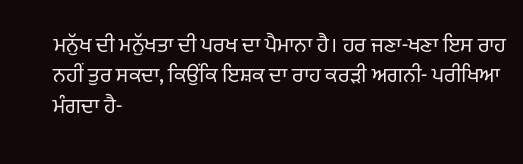ਮਨੁੱਖ ਦੀ ਮਨੁੱਖਤਾ ਦੀ ਪਰਖ ਦਾ ਪੈਮਾਨਾ ਹੈ। ਹਰ ਜਣਾ-ਖਣਾ ਇਸ ਰਾਹ ਨਹੀਂ ਤੁਰ ਸਕਦਾ, ਕਿਉਂਕਿ ਇਸ਼ਕ ਦਾ ਰਾਹ ਕਰੜੀ ਅਗਨੀ- ਪਰੀਖਿਆ ਮੰਗਦਾ ਹੈ-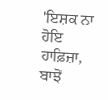'ਇਸ਼ਕ ਨਾ ਹੋਇ ਹਾਫ਼ਿਜ਼ਾ, ਬਾਝੋਂ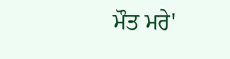ਮੌਤ ਮਰੇ'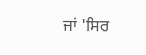ਜਾਂ 'ਸਿਰ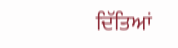ਦਿੱਤਿਆਂ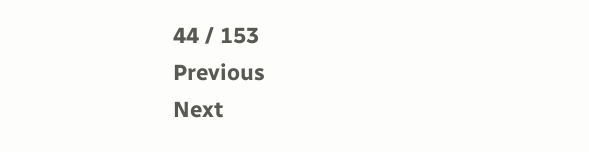44 / 153
Previous
Next